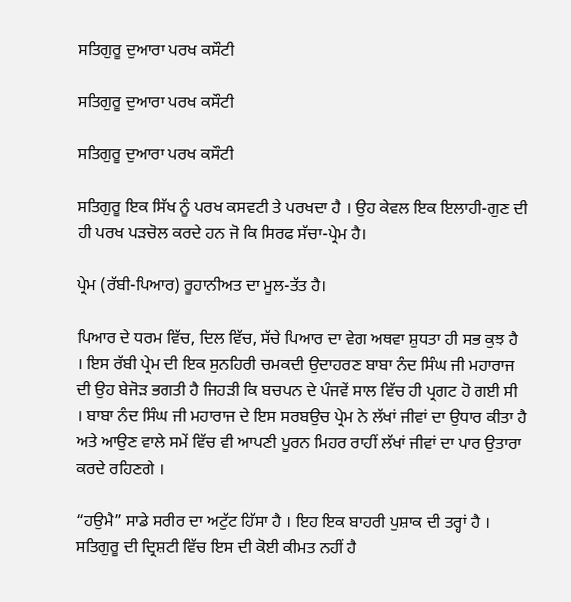ਸਤਿਗੁਰੂ ਦੁਆਰਾ ਪਰਖ ਕਸੌਟੀ

ਸਤਿਗੁਰੂ ਦੁਆਰਾ ਪਰਖ ਕਸੌਟੀ

ਸਤਿਗੁਰੂ ਦੁਆਰਾ ਪਰਖ ਕਸੌਟੀ

ਸਤਿਗੁਰੂ ਇਕ ਸਿੱਖ ਨੂੰ ਪਰਖ ਕਸਵਟੀ ਤੇ ਪਰਖਦਾ ਹੈ । ਉਹ ਕੇਵਲ ਇਕ ਇਲਾਹੀ-ਗੁਣ ਦੀ ਹੀ ਪਰਖ ਪੜਚੋਲ ਕਰਦੇ ਹਨ ਜੋ ਕਿ ਸਿਰਫ ਸੱਚਾ-ਪ੍ਰੇਮ ਹੈ।

ਪ੍ਰੇਮ (ਰੱਬੀ-ਪਿਆਰ) ਰੂਹਾਨੀਅਤ ਦਾ ਮੂਲ-ਤੱਤ ਹੈ।

ਪਿਆਰ ਦੇ ਧਰਮ ਵਿੱਚ, ਦਿਲ ਵਿੱਚ, ਸੱਚੇ ਪਿਆਰ ਦਾ ਵੇਗ ਅਥਵਾ ਸ਼ੁਧਤਾ ਹੀ ਸਭ ਕੁਝ ਹੈ । ਇਸ ਰੱਬੀ ਪ੍ਰੇਮ ਦੀ ਇਕ ਸੁਨਹਿਰੀ ਚਮਕਦੀ ਉਦਾਹਰਣ ਬਾਬਾ ਨੰਦ ਸਿੰਘ ਜੀ ਮਹਾਰਾਜ ਦੀ ਉਹ ਬੇਜੋੜ ਭਗਤੀ ਹੈ ਜਿਹੜੀ ਕਿ ਬਚਪਨ ਦੇ ਪੰਜਵੇਂ ਸਾਲ ਵਿੱਚ ਹੀ ਪ੍ਰਗਟ ਹੋ ਗਈ ਸੀ । ਬਾਬਾ ਨੰਦ ਸਿੰਘ ਜੀ ਮਹਾਰਾਜ ਦੇ ਇਸ ਸਰਬਉਚ ਪ੍ਰੇਮ ਨੇ ਲੱਖਾਂ ਜੀਵਾਂ ਦਾ ਉਧਾਰ ਕੀਤਾ ਹੈ ਅਤੇ ਆਉਣ ਵਾਲੇ ਸਮੇਂ ਵਿੱਚ ਵੀ ਆਪਣੀ ਪੂਰਨ ਮਿਹਰ ਰਾਹੀਂ ਲੱਖਾਂ ਜੀਵਾਂ ਦਾ ਪਾਰ ਉਤਾਰਾ ਕਰਦੇ ਰਹਿਣਗੇ ।

“ਹਉਮੈ” ਸਾਡੇ ਸਰੀਰ ਦਾ ਅਟੁੱਟ ਹਿੱਸਾ ਹੈ । ਇਹ ਇਕ ਬਾਹਰੀ ਪੁਸ਼ਾਕ ਦੀ ਤਰ੍ਹਾਂ ਹੈ । ਸਤਿਗੁਰੂ ਦੀ ਦ੍ਰਿਸ਼ਟੀ ਵਿੱਚ ਇਸ ਦੀ ਕੋਈ ਕੀਮਤ ਨਹੀਂ ਹੈ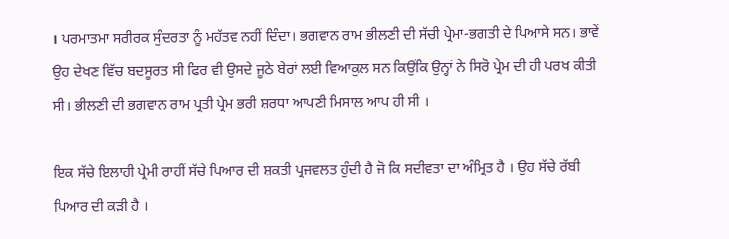। ਪਰਮਾਤਮਾ ਸਰੀਰਕ ਸੁੰਦਰਤਾ ਨੂੰ ਮਹੱਤਵ ਨਹੀਂ ਦਿੰਦਾ। ਭਗਵਾਨ ਰਾਮ ਭੀਲਣੀ ਦੀ ਸੱਚੀ ਪ੍ਰੇਮਾ-ਭਗਤੀ ਦੇ ਪਿਆਸੇ ਸਨ। ਭਾਵੇਂ ਉਹ ਦੇਖਣ ਵਿੱਚ ਬਦਸੂਰਤ ਸੀ ਫਿਰ ਵੀ ਉਸਦੇ ਜੂਠੇ ਬੇਰਾਂ ਲਈ ਵਿਆਕੁਲ ਸਨ ਕਿਉਂਕਿ ਉਨ੍ਹਾਂ ਨੇ ਸਿਰੋ ਪ੍ਰੇਮ ਦੀ ਹੀ ਪਰਖ ਕੀਤੀ ਸੀ। ਭੀਲਣੀ ਦੀ ਭਗਵਾਨ ਰਾਮ ਪ੍ਰਤੀ ਪ੍ਰੇਮ ਭਰੀ ਸ਼ਰਧਾ ਆਪਣੀ ਮਿਸਾਲ ਆਪ ਹੀ ਸੀ ।

ਇਕ ਸੱਚੇ ਇਲਾਹੀ ਪ੍ਰੇਮੀ ਰਾਹੀਂ ਸੱਚੇ ਪਿਆਰ ਦੀ ਸ਼ਕਤੀ ਪ੍ਰਜਵਲਤ ਹੁੰਦੀ ਹੈ ਜੋ ਕਿ ਸਦੀਵਤਾ ਦਾ ਅੰਮ੍ਰਿਤ ਹੈ । ਉਹ ਸੱਚੇ ਰੱਬੀ ਪਿਆਰ ਦੀ ਕੜੀ ਹੈ ।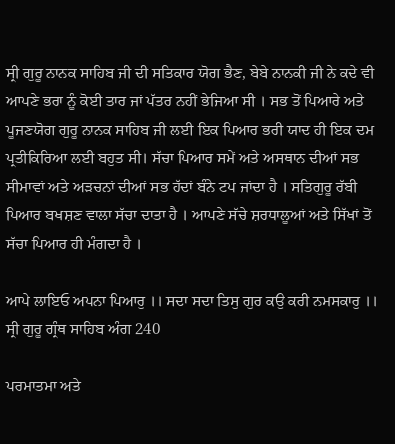ਸ੍ਰੀ ਗੁਰੂ ਨਾਨਕ ਸਾਹਿਬ ਜੀ ਦੀ ਸਤਿਕਾਰ ਯੋਗ ਭੈਣ, ਬੇਬੇ ਨਾਨਕੀ ਜੀ ਨੇ ਕਦੇ ਵੀ ਆਪਣੇ ਭਰਾ ਨੂੰ ਕੋਈ ਤਾਰ ਜਾਂ ਪੱਤਰ ਨਹੀਂ ਭੇਜਿਆ ਸੀ । ਸਭ ਤੋਂ ਪਿਆਰੇ ਅਤੇ ਪੂਜਣਯੋਗ ਗੁਰੂ ਨਾਨਕ ਸਾਹਿਬ ਜੀ ਲਈ ਇਕ ਪਿਆਰ ਭਰੀ ਯਾਦ ਹੀ ਇਕ ਦਮ ਪ੍ਰਤੀਕਿਰਿਆ ਲਈ ਬਹੁਤ ਸੀ। ਸੱਚਾ ਪਿਆਰ ਸਮੇਂ ਅਤੇ ਅਸਥਾਨ ਦੀਆਂ ਸਭ ਸੀਮਾਵਾਂ ਅਤੇ ਅੜਚਨਾਂ ਦੀਆਂ ਸਭ ਹੱਦਾਂ ਬੰਨੇ ਟਪ ਜਾਂਦਾ ਹੈ । ਸਤਿਗੁਰੂ ਰੱਬੀ ਪਿਆਰ ਬਖਸ਼ਣ ਵਾਲਾ ਸੱਚਾ ਦਾਤਾ ਹੈ । ਆਪਣੇ ਸੱਚੇ ਸ਼ਰਧਾਲੂਆਂ ਅਤੇ ਸਿੱਖਾਂ ਤੋਂ ਸੱਚਾ ਪਿਆਰ ਹੀ ਮੰਗਦਾ ਹੈ ।

ਆਪੇ ਲਾਇਓ ਅਪਨਾ ਪਿਆਰੁ ।। ਸਦਾ ਸਦਾ ਤਿਸੁ ਗੁਰ ਕਉ ਕਰੀ ਨਮਸਕਾਰੁ ।।
ਸ੍ਰੀ ਗੁਰੂ ਗ੍ਰੰਥ ਸਾਹਿਬ ਅੰਗ 240

ਪਰਮਾਤਮਾ ਅਤੇ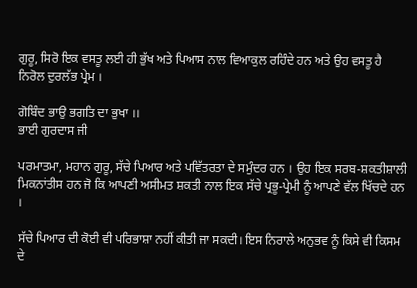ਗੁਰੂ, ਸਿਰੋ ਇਕ ਵਸਤੂ ਲਈ ਹੀ ਭੁੱਖ ਅਤੇ ਪਿਆਸ ਨਾਲ ਵਿਆਕੁਲ ਰਹਿੰਦੇ ਹਨ ਅਤੇ ਉਹ ਵਸਤੂ ਹੈ ਨਿਰੋਲ ਦੁਰਲੱਭ ਪ੍ਰੇਮ ।

ਗੋਬਿੰਦ ਭਾਉ ਭਗਤਿ ਦਾ ਭੁਖਾ ।।
ਭਾਈ ਗੁਰਦਾਸ ਜੀ

ਪਰਮਾਤਮਾ, ਮਹਾਨ ਗੁਰੂ, ਸੱਚੇ ਪਿਆਰ ਅਤੇ ਪਵਿੱਤਰਤਾ ਦੇ ਸਮੁੰਦਰ ਹਨ । ਉਹ ਇਕ ਸਰਬ-ਸ਼ਕਤੀਸ਼ਾਲੀ ਮਿਕਨਾਂਤੀਸ ਹਨ ਜੋ ਕਿ ਆਪਣੀ ਅਸੀਮਤ ਸ਼ਕਤੀ ਨਾਲ ਇਕ ਸੱਚੇ ਪ੍ਰਭੂ-ਪ੍ਰੇਮੀ ਨੂੰ ਆਪਣੇ ਵੱਲ ਖਿੱਚਦੇ ਹਨ ।

ਸੱਚੇ ਪਿਆਰ ਦੀ ਕੋਈ ਵੀ ਪਰਿਭਾਸ਼ਾ ਨਹੀਂ ਕੀਤੀ ਜਾ ਸਕਦੀ। ਇਸ ਨਿਰਾਲੇ ਅਨੁਭਵ ਨੂੰ ਕਿਸੇ ਵੀ ਕਿਸਮ ਦੇ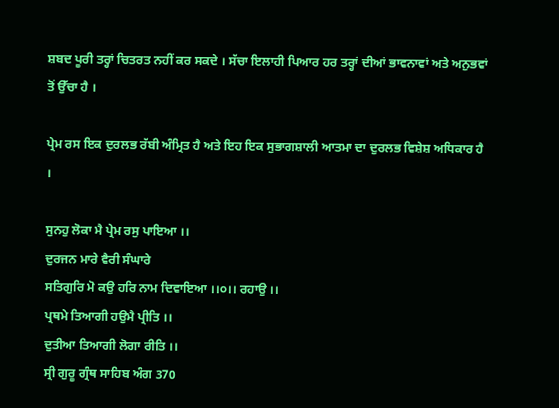ਸ਼ਬਦ ਪੂਰੀ ਤਰ੍ਹਾਂ ਚਿਤਰਤ ਨਹੀਂ ਕਰ ਸਕਦੇ । ਸੱਚਾ ਇਲਾਹੀ ਪਿਆਰ ਹਰ ਤਰ੍ਹਾਂ ਦੀਆਂ ਭਾਵਨਾਵਾਂ ਅਤੇ ਅਨੁਭਵਾਂ ਤੋਂ ਉੱਚਾ ਹੈ ।

ਪ੍ਰੇਮ ਰਸ ਇਕ ਦੁਰਲਭ ਰੱਬੀ ਅੰਮ੍ਰਿਤ ਹੈ ਅਤੇ ਇਹ ਇਕ ਸੁਭਾਗਸ਼ਾਲੀ ਆਤਮਾ ਦਾ ਦੁਰਲਭ ਵਿਸ਼ੇਸ਼ ਅਧਿਕਾਰ ਹੈ ।

ਸੁਨਹੁ ਲੋਕਾ ਮੈ ਪ੍ਰੇਮ ਰਸੁ ਪਾਇਆ ।।
ਦੁਰਜਨ ਮਾਰੇ ਵੈਰੀ ਸੰਘਾਰੇ
ਸਤਿਗੁਰਿ ਮੋ ਕਉ ਹਰਿ ਨਾਮ ਦਿਵਾਇਆ ।।੦।। ਰਹਾਉ ।।
ਪ੍ਰਥਮੇ ਤਿਆਗੀ ਹਉਮੈ ਪ੍ਰੀਤਿ ।।
ਦੁਤੀਆ ਤਿਆਗੀ ਲੋਗਾ ਰੀਤਿ ।।
ਸ੍ਰੀ ਗੁਰੂ ਗ੍ਰੰਥ ਸਾਹਿਬ ਅੰਗ 370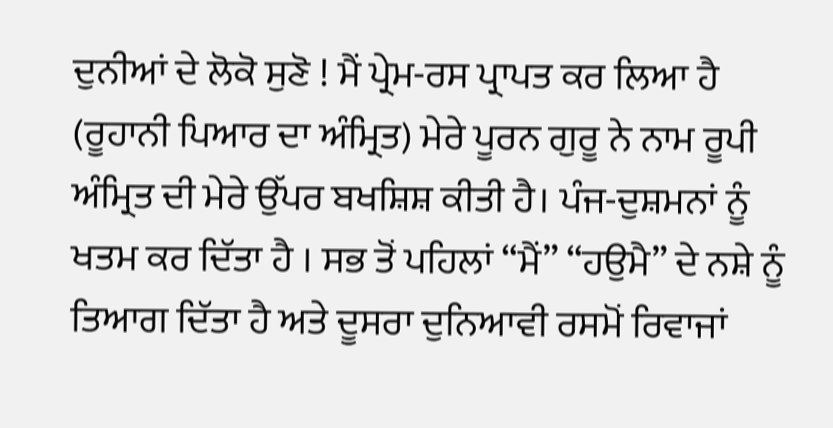ਦੁਨੀਆਂ ਦੇ ਲੋਕੋ ਸੁਣੋ ! ਮੈਂ ਪ੍ਰੇਮ-ਰਸ ਪ੍ਰਾਪਤ ਕਰ ਲਿਆ ਹੈ (ਰੂਹਾਨੀ ਪਿਆਰ ਦਾ ਅੰਮ੍ਰਿਤ) ਮੇਰੇ ਪੂਰਨ ਗੁਰੂ ਨੇ ਨਾਮ ਰੂਪੀ ਅੰਮ੍ਰਿਤ ਦੀ ਮੇਰੇ ਉੱਪਰ ਬਖਸ਼ਿਸ਼ ਕੀਤੀ ਹੈ। ਪੰਜ-ਦੁਸ਼ਮਨਾਂ ਨੂੰ ਖਤਮ ਕਰ ਦਿੱਤਾ ਹੈ । ਸਭ ਤੋਂ ਪਹਿਲਾਂ “ਮੈਂ” “ਹਉਮੈ” ਦੇ ਨਸ਼ੇ ਨੂੰ ਤਿਆਗ ਦਿੱਤਾ ਹੈ ਅਤੇ ਦੂਸਰਾ ਦੁਨਿਆਵੀ ਰਸਮੋਂ ਰਿਵਾਜਾਂ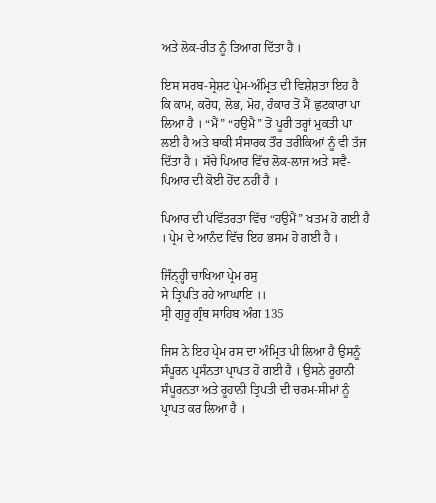ਅਤੇ ਲੋਕ-ਰੀਤ ਨੂੰ ਤਿਆਗ ਦਿੱਤਾ ਹੈ ।

ਇਸ ਸਰਬ-ਸ੍ਰੇਸ਼ਟ ਪ੍ਰੇਮ-ਅੰਮ੍ਰਿਤ ਦੀ ਵਿਸ਼ੇਸ਼ਤਾ ਇਹ ਹੈ ਕਿ ਕਾਮ, ਕਰੋਧ, ਲੋਭ, ਮੋਹ, ਹੰਕਾਰ ਤੋਂ ਮੈਂ ਛੁਟਕਾਰਾ ਪਾ ਲਿਆ ਹੈ । “ਮੈਂ” “ਹਉਮੈ” ਤੋਂ ਪੂਰੀ ਤਰ੍ਹਾਂ ਮੁਕਤੀ ਪਾ ਲਈ ਹੈ ਅਤੇ ਬਾਕੀ ਸੰਸਾਰਕ ਤੌਰ ਤਰੀਕਿਆਂ ਨੂੰ ਵੀ ਤੱਜ ਦਿੱਤਾ ਹੈ । ਸੱਚੇ ਪਿਆਰ ਵਿੱਚ ਲੋਕ-ਲਾਜ ਅਤੇ ਸਵੈ-ਪਿਆਰ ਦੀ ਕੋਈ ਹੋਂਦ ਨਹੀਂ ਹੈ ।

ਪਿਆਰ ਦੀ ਪਵਿੱਤਰਤਾ ਵਿੱਚ “ਹਉਮੈਂ” ਖਤਮ ਹੋ ਗਈ ਹੈ । ਪ੍ਰੇਮ ਦੇ ਆਨੰਦ ਵਿੱਚ ਇਹ ਭਸਮ ਹੋ ਗਈ ਹੈ ।

ਜਿੰਨ੍ਹ੍ਹੀ ਚਾਖਿਆ ਪ੍ਰੇਮ ਰਸੁ
ਸੇ ਤ੍ਰਿਪਤਿ ਰਹੇ ਆਘਾਇ ।।
ਸ੍ਰੀ ਗੁਰੂ ਗ੍ਰੰਥ ਸਾਹਿਬ ਅੰਗ 135

ਜਿਸ ਨੇ ਇਹ ਪ੍ਰੇਮ ਰਸ ਦਾ ਅੰਮ੍ਰਿਤ ਪੀ ਲਿਆ ਹੈ ਉਸਨੂੰ ਸੰਪੂਰਨ ਪ੍ਰਸੰਨਤਾ ਪ੍ਰਾਪਤ ਹੋ ਗਈ ਹੈ । ਉਸਨੇ ਰੂਹਾਨੀ ਸੰਪੂਰਨਤਾ ਅਤੇ ਰੂਹਾਨੀ ਤ੍ਰਿਪਤੀ ਦੀ ਚਰਮ-ਸੀਮਾਂ ਨੂੰ ਪ੍ਰਾਪਤ ਕਰ ਲਿਆ ਹੈ ।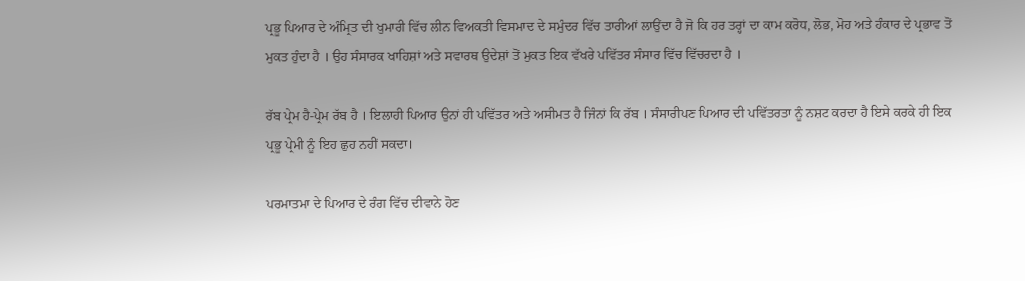ਪ੍ਰਭੂ ਪਿਆਰ ਦੇ ਅੰਮ੍ਰਿਤ ਦੀ ਖੁਮਾਰੀ ਵਿੱਚ ਲੀਨ ਵਿਅਕਤੀ ਵਿਸਮਾਦ ਦੇ ਸਮੁੰਦਰ ਵਿੱਚ ਤਾਰੀਆਂ ਲਾਉਂਦਾ ਹੈ ਜੋ ਕਿ ਹਰ ਤਰ੍ਹਾਂ ਦਾ ਕਾਮ ਕਰੋਧ, ਲੋਭ, ਮੋਹ ਅਤੇ ਹੰਕਾਰ ਦੇ ਪ੍ਰਭਾਵ ਤੋਂ ਮੁਕਤ ਹੁੰਦਾ ਹੈ । ਉਹ ਸੰਸਾਰਕ ਖਾਹਿਸ਼ਾਂ ਅਤੇ ਸਵਾਰਥ ਉਦੇਸ਼ਾਂ ਤੋਂ ਮੁਕਤ ਇਕ ਵੱਖਰੇ ਪਵਿੱਤਰ ਸੰਸਾਰ ਵਿੱਚ ਵਿੱਚਰਦਾ ਹੈ ।

ਰੱਬ ਪ੍ਰੇਮ ਹੈ-ਪ੍ਰੇਮ ਰੱਬ ਹੈ । ਇਲਾਹੀ ਪਿਆਰ ਉਨਾਂ ਹੀ ਪਵਿੱਤਰ ਅਤੇ ਅਸੀਮਤ ਹੈ ਜਿੰਨਾਂ ਕਿ ਰੱਬ । ਸੰਸਾਰੀਪਣ ਪਿਆਰ ਦੀ ਪਵਿੱਤਰਤਾ ਨੂੰ ਨਸ਼ਟ ਕਰਦਾ ਹੈ ਇਸੇ ਕਰਕੇ ਹੀ ਇਕ ਪ੍ਰਭੂ ਪ੍ਰੇਮੀ ਨੂੰ ਇਹ ਛੁਹ ਨਹੀਂ ਸਕਦਾ।

ਪਰਮਾਤਮਾ ਦੇ ਪਿਆਰ ਦੇ ਰੰਗ ਵਿੱਚ ਦੀਵਾਨੇ ਹੋਣ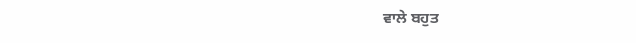ਵਾਲੇ ਬਹੁਤ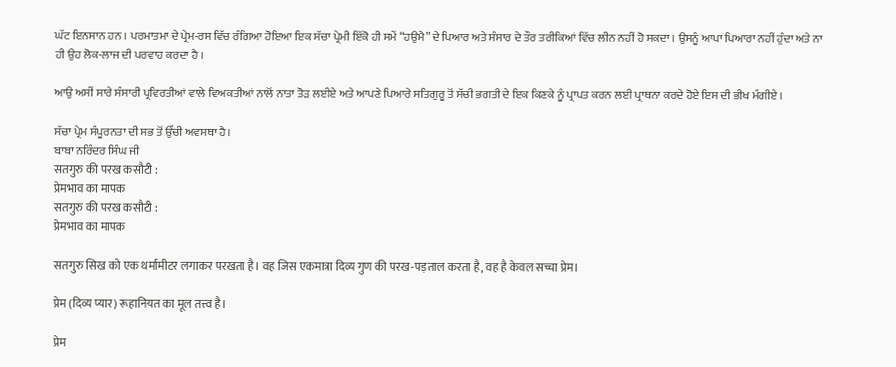ਘੱਟ ਇਨਸਾਨ ਹਨ । ਪਰਮਾਤਮਾ ਦੇ ਪ੍ਰੇਮ-ਰਸ ਵਿੱਚ ਰੰਗਿਆ ਹੋਇਆ ਇਕ ਸੱਚਾ ਪ੍ਰੇਮੀ ਇੱਕੋ ਹੀ ਸਮੇਂ “ਹਉਮੈ” ਦੇ ਪਿਆਰ ਅਤੇ ਸੰਸਾਰ ਦੇ ਤੌਰ ਤਰੀਕਿਆਂ ਵਿੱਚ ਲੀਨ ਨਹੀਂ ਹੋ ਸਕਦਾ । ਉਸਨੂੰ ਆਪਾ ਪਿਆਰਾ ਨਹੀਂ ਹੁੰਦਾ ਅਤੇ ਨਾ ਹੀ ਉਹ ਲੋਕ-ਲਾਜ ਦੀ ਪਰਵਾਹ ਕਰਦਾ ਹੈ ।

ਆਉ ਅਸੀਂ ਸਾਰੇ ਸੰਸਾਰੀ ਪ੍ਰਵਿਰਤੀਆਂ ਵਾਲੇ ਵਿਅਕਤੀਆਂ ਨਾਲੋਂ ਨਾਤਾ ਤੋੜ ਲਈਏ ਅਤੇ ਆਪਣੇ ਪਿਆਰੇ ਸਤਿਗੁਰੂ ਤੋਂ ਸੱਚੀ ਭਗਤੀ ਦੇ ਇਕ ਕਿਣਕੇ ਨੂੰ ਪ੍ਰਾਪਤ ਕਰਨ ਲਈ ਪ੍ਰਾਥਨਾ ਕਰਦੇ ਹੋਏ ਇਸ ਦੀ ਭੀਖ ਮੰਗੀਏ ।

ਸੱਚਾ ਪ੍ਰੇਮ ਸੰਪੂਰਨਤਾ ਦੀ ਸਭ ਤੋਂ ਉੱਚੀ ਅਵਸਥਾ ਹੈ।
ਬਾਬਾ ਨਰਿੰਦਰ ਸਿੰਘ ਜੀ
सतगुरु की परख कसौटी :
प्रेमभाव का मापक
सतगुरु की परख कसौटी :
प्रेमभाव का मापक

सतगुरु सिख को एक थर्मामीटर लगाकर परखता है। वह जिस एकमात्रा दिव्य गुण की परख-पड़ताल करता है, वह है केवल सच्चा प्रेम।

प्रेम (दिव्य प्यार) रूहानियत का मूल तत्त्व है।

प्रेम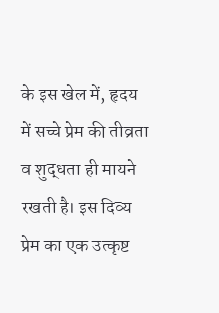के इस खेल में, हृदय में सच्चे प्रेम की तीव्रता व शुद्धता ही मायने रखती है। इस दिव्य प्रेम का एक उत्कृष्ट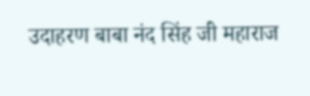उदाहरण बाबा नंद सिंह जी महाराज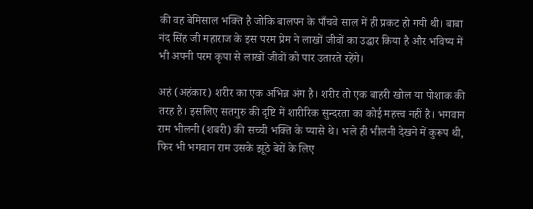की वह बेमिसाल भक्ति है जोकि बालपन के पाँचवे साल में ही प्रकट हो गयी थी। बाबा नंद सिंह जी महाराज के इस परम प्रेम ने लाखों जीवों का उद्धार किया है और भविष्य में भी अपनी परम कृपा से लाखों जीवों को पार उतारते रहेंगे।

अहं (अहंकार) शरीर का एक अभिन्न अंग है। शरीर तो एक बाहरी खोल या पोशाक की तरह है। इसलिए सतगुरु की दृष्टि में शारीरिक सुन्दरता का कोई महत्त्व नहीं है। भगवान राम भीलनी (शबरी) की सच्ची भक्ति के प्यासे थे। भले ही भीलनी देखने में कुरूप थी, फिर भी भगवान राम उसके झूठे बेरों के लिए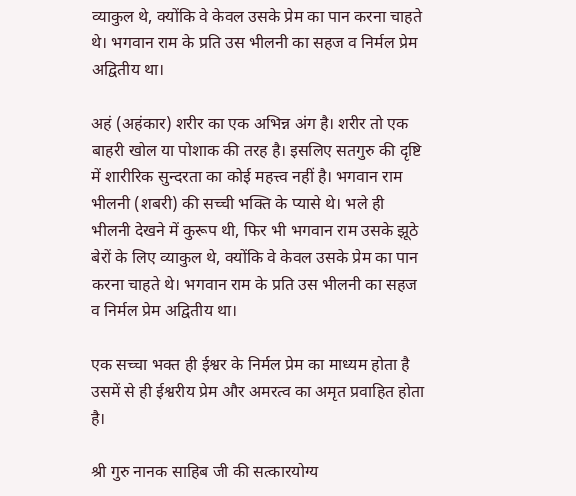व्याकुल थे, क्योंकि वे केवल उसके प्रेम का पान करना चाहते थे। भगवान राम के प्रति उस भीलनी का सहज व निर्मल प्रेम अद्वितीय था।

अहं (अहंकार) शरीर का एक अभिन्न अंग है। शरीर तो एक बाहरी खोल या पोशाक की तरह है। इसलिए सतगुरु की दृष्टि में शारीरिक सुन्दरता का कोई महत्त्व नहीं है। भगवान राम भीलनी (शबरी) की सच्ची भक्ति के प्यासे थे। भले ही भीलनी देखने में कुरूप थी, फिर भी भगवान राम उसके झूठे बेरों के लिए व्याकुल थे, क्योंकि वे केवल उसके प्रेम का पान करना चाहते थे। भगवान राम के प्रति उस भीलनी का सहज व निर्मल प्रेम अद्वितीय था।

एक सच्चा भक्त ही ईश्वर के निर्मल प्रेम का माध्यम होता है उसमें से ही ईश्वरीय प्रेम और अमरत्व का अमृत प्रवाहित होता है।

श्री गुरु नानक साहिब जी की सत्कारयोग्य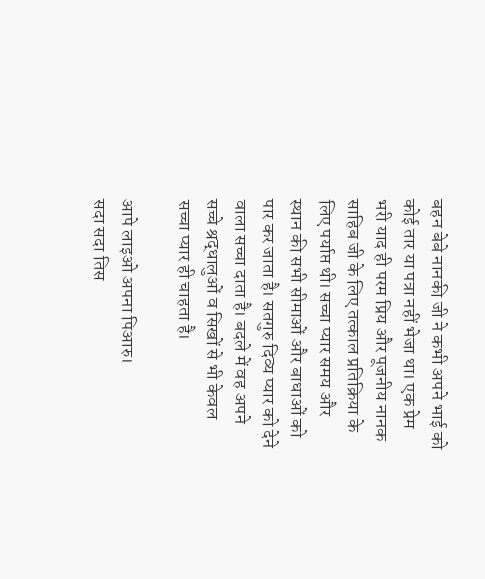बहन बेबे नानकी जी ने कभी अपने भाई को कोई तार या पत्रा नहीं भेजा था। एक प्रेम भरी याद ही परम प्रिय और पूजनीय नानक साहिब जी के लिए तत्काल प्रतिक्रिया के लिए पर्याप्त थी। सच्चा प्यार समय और स्थान की सभी सीमाओं और बाधाओं को पार कर जाता है। सतगुरु दिव्य प्यार को देने वाला सच्चा दाता है। बदले में वह अपने सच्चे श्रद्धालुओं व सिखों से भी केवल सच्चा प्यार ही चाहता है।

आपे लाइओ अपना पिआरु।
सदा सदा तिस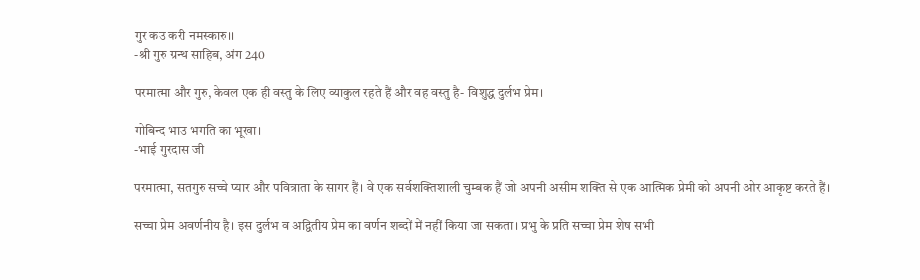गुर कउ करी नमस्कारु।।
-श्री गुरु ग्रन्थ साहिब, अंग 240

परमात्मा और गुरु, केवल एक ही वस्तु के लिए व्याकुल रहते हैं और वह वस्तु है- विशुद्ध दुर्लभ प्रेम।

गोबिन्द भाउ भगति का भूखा।
-भाई गुरदास जी

परमात्मा, सतगुरु सच्चे प्यार और पवित्राता के सागर हैं। वे एक सर्वशक्तिशाली चुम्बक हैं जो अपनी असीम शक्ति से एक आत्मिक प्रेमी को अपनी ओर आकृष्ट करते हैं।

सच्चा प्रेम अवर्णनीय है। इस दुर्लभ व अद्वितीय प्रेम का वर्णन शब्दों में नहीं किया जा सकता। प्रभु के प्रति सच्चा प्रेम शेष सभी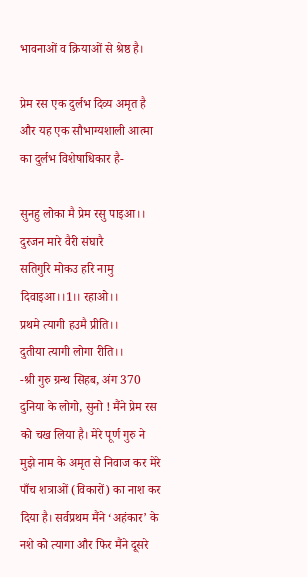भावनाओं व क्रियाओं से श्रेष्ठ है।

प्रेम रस एक दुर्लभ दिव्य अमृत है और यह एक सौभाग्यशाली आत्मा का दुर्लभ विशेषाधिकार है-

सुनहु लोका मै प्रेम रसु पाइआ।।
दुरजन मारे वैरी संघारै
सतिगुरि मोकउ हरि नामु दिवाइआ।।1।। रहाओ।।
प्रथमे त्यागी हउमै प्रीति।।
दुतीया त्यागी लोगा रीति।।
-श्री गुरु ग्रन्थ सिहब, अंग 370
दुनिया के लोगो, सुनो ! मैंने प्रेम रस को चख लिया है। मेरे पूर्ण गुरु ने मुझे नाम के अमृत से निवाज कर मेरे पाँच शत्राओं (विकारों) का नाश कर दिया है। सर्वप्रथम मैंने ‘अहंकार’ के नशे को त्यागा और फिर मैंने दूसरे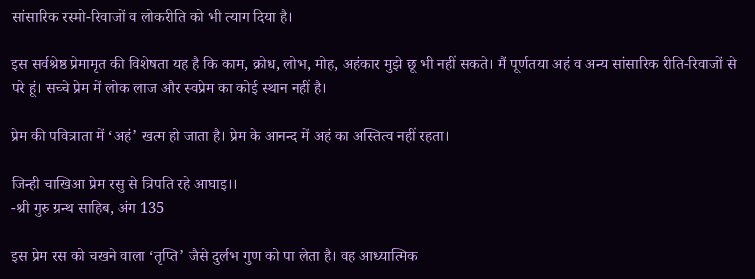सांसारिक रस्मो-रिवाजों व लोकरीति को भी त्याग दिया है।

इस सर्वश्रेष्ठ प्रेमामृत की विशेषता यह है कि काम, क्रोध, लोभ, मोह, अहंकार मुझे छू भी नहीं सकते। मैं पूर्णतया अहं व अन्य सांसारिक रीति-रिवाजों से परे हूं। सच्चे प्रेम में लोक लाज और स्वप्रेम का कोई स्थान नहीं है।

प्रेम की पवित्राता में ‘अहं’ खत्म हो जाता है। प्रेम के आनन्द में अहं का अस्तित्व नहीं रहता।

जिन्ही चाखिआ प्रेम रसु से त्रिपति रहे आघाइ।।
-श्री गुरु ग्रन्थ साहिब, अंग 135

इस प्रेम रस को चखने वाला ‘तृप्ति’ जैसे दुर्लभ गुण को पा लेता है। वह आध्यात्मिक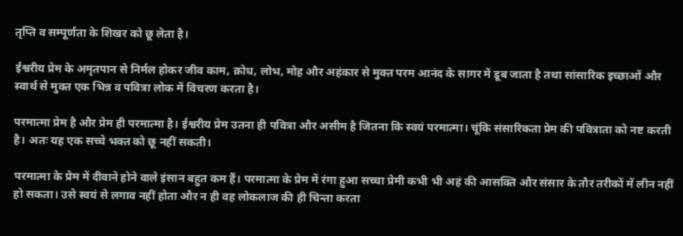तृप्ति व सम्पूर्णता के शिखर को छू लेता है।

ईश्वरीय प्रेम के अमृतपान से निर्मल होकर जीव काम, क्रोध, लोभ, मोह और अहंकार से मुक्त परम आनंद के सागर में डूब जाता है तथा सांसारिक इच्छाओं और स्वार्थ से मुक्त एक भिन्न व पवित्रा लोक में विचरण करता है।

परमात्मा प्रेम है और प्रेम ही परमात्मा है। ईश्वरीय प्रेम उतना ही पवित्रा और असीम है जितना कि स्वयं परमात्मा। चूंकि संसारिकता प्रेम की पवित्राता को नष्ट करती है। अतः यह एक सच्चे भक्त को छू नहीं सकती।

परमात्मा के प्रेम में दीवाने होने वाले इंसान बहुत कम हैं। परमात्मा के प्रेम में रंगा हुआ सच्चा प्रेमी कभी भी अहं की आसक्ति और संसार के तौर तरीकों में लीन नहीं हो सकता। उसे स्वयं से लगाव नहीं होता और न ही वह लोकलाज की ही चिन्ता करता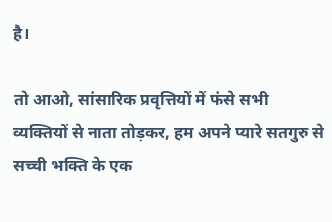है।

तो आओ, सांसारिक प्रवृत्तियों में फंसे सभी व्यक्तियों से नाता तोड़कर, हम अपने प्यारे सतगुरु से सच्ची भक्ति के एक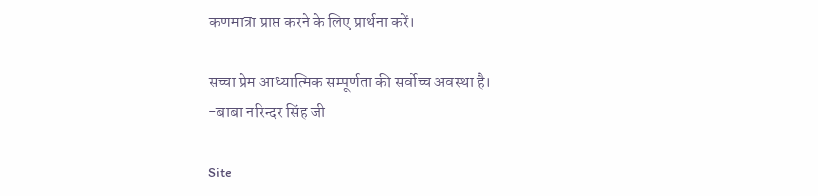कणमात्रा प्राप्त करने के लिए प्रार्थना करें।

सच्चा प्रेम आध्यात्मिक सम्पूर्णता की सर्वोच्च अवस्था है।
-बाबा नरिन्दर सिंह जी

Site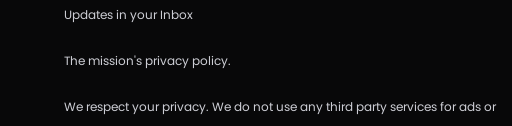Updates in your Inbox

The mission's privacy policy.

We respect your privacy. We do not use any third party services for ads or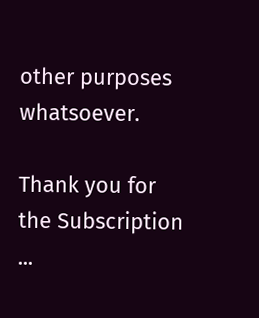other purposes whatsoever.

Thank you for the Subscription ...